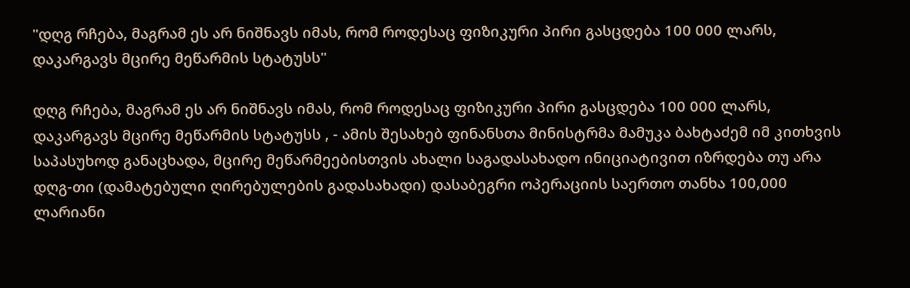"დღგ რჩება, მაგრამ ეს არ ნიშნავს იმას, რომ როდესაც ფიზიკური პირი გასცდება 100 000 ლარს, დაკარგავს მცირე მეწარმის სტატუსს"

დღგ რჩება, მაგრამ ეს არ ნიშნავს იმას, რომ როდესაც ფიზიკური პირი გასცდება 100 000 ლარს, დაკარგავს მცირე მეწარმის სტატუსს , - ამის შესახებ ფინანსთა მინისტრმა მამუკა ბახტაძემ იმ კითხვის საპასუხოდ განაცხადა, მცირე მეწარმეებისთვის ახალი საგადასახადო ინიციატივით იზრდება თუ არა დღგ-თი (დამატებული ღირებულების გადასახადი) დასაბეგრი ოპერაციის საერთო თანხა 100,000 ლარიანი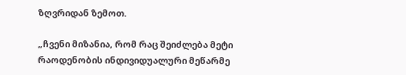ზღვრიდან ზემოთ.

„ჩვენი მიზანია, რომ რაც შეიძლება მეტი რაოდენობის ინდივიდუალური მეწარმე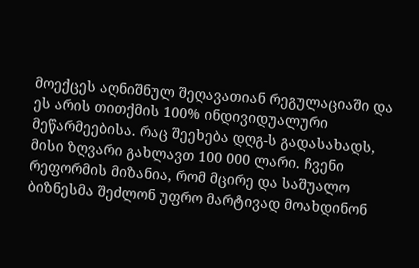მოექცეს აღნიშნულ შეღავათიან რეგულაციაში და ეს არის თითქმის 100% ინდივიდუალური მეწარმეებისა. რაც შეეხება დღგ-ს გადასახადს, მისი ზღვარი გახლავთ 100 000 ლარი. ჩვენი რეფორმის მიზანია, რომ მცირე და საშუალო ბიზნესმა შეძლონ უფრო მარტივად მოახდინონ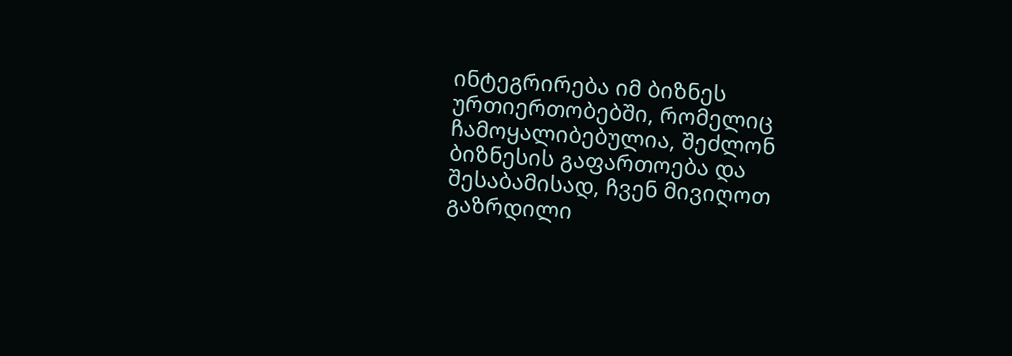ინტეგრირება იმ ბიზნეს ურთიერთობებში, რომელიც ჩამოყალიბებულია, შეძლონ ბიზნესის გაფართოება და შესაბამისად, ჩვენ მივიღოთ გაზრდილი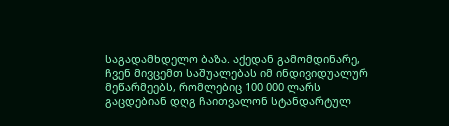საგადამხდელო ბაზა. აქედან გამომდინარე, ჩვენ მივცემთ საშუალებას იმ ინდივიდუალურ მეწარმეებს, რომლებიც 100 000 ლარს გაცდებიან დღგ ჩაითვალონ სტანდარტულ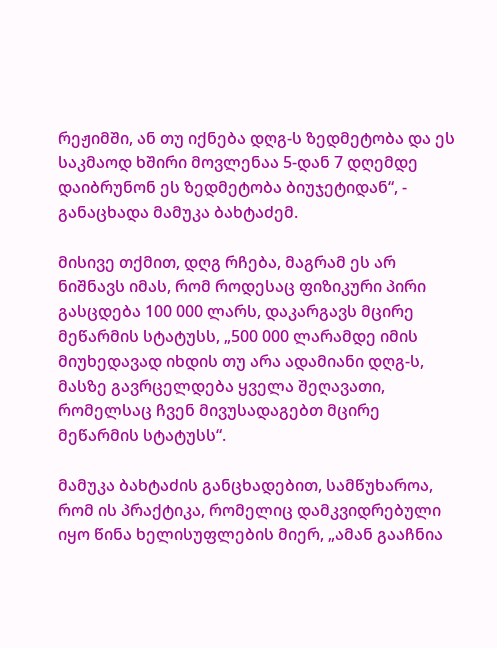რეჟიმში, ან თუ იქნება დღგ-ს ზედმეტობა და ეს საკმაოდ ხშირი მოვლენაა 5-დან 7 დღემდე დაიბრუნონ ეს ზედმეტობა ბიუჯეტიდან“, - განაცხადა მამუკა ბახტაძემ.

მისივე თქმით, დღგ რჩება, მაგრამ ეს არ ნიშნავს იმას, რომ როდესაც ფიზიკური პირი გასცდება 100 000 ლარს, დაკარგავს მცირე მეწარმის სტატუსს, „500 000 ლარამდე იმის მიუხედავად იხდის თუ არა ადამიანი დღგ-ს, მასზე გავრცელდება ყველა შეღავათი, რომელსაც ჩვენ მივუსადაგებთ მცირე მეწარმის სტატუსს“.

მამუკა ბახტაძის განცხადებით, სამწუხაროა, რომ ის პრაქტიკა, რომელიც დამკვიდრებული იყო წინა ხელისუფლების მიერ, „ამან გააჩნია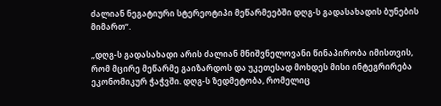ძალიან ნეგატიური სტერეოტიპი მეწარმეებში დღგ-ს გადასახადის ბუნების მიმართ“.

„დღგ-ს გადასახადი არის ძალიან მნიშვნელოვანი წინაპირობა იმისთვის, რომ მცირე მეწარმე გაიზარდოს და უკეთესად მოხდეს მისი ინტეგრირება ეკონომიკურ ჭაჭვში. დღგ-ს ზედმეტობა, რომელიც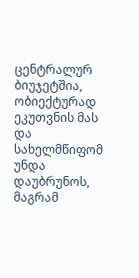ცენტრალურ ბიუჯეტშია, ობიექტურად ეკუთვნის მას და სახელმწიფომ უნდა დაუბრუნოს, მაგრამ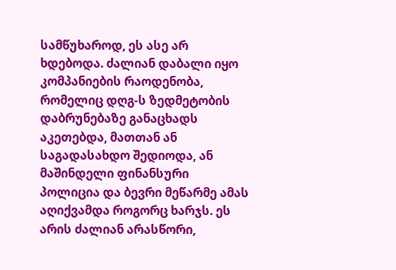სამწუხაროდ, ეს ასე არ ხდებოდა. ძალიან დაბალი იყო კომპანიების რაოდენობა, რომელიც დღგ-ს ზედმეტობის დაბრუნებაზე განაცხადს აკეთებდა, მათთან ან საგადასახდო შედიოდა, ან მაშინდელი ფინანსური პოლიცია და ბევრი მეწარმე ამას აღიქვამდა როგორც ხარჯს. ეს არის ძალიან არასწორი,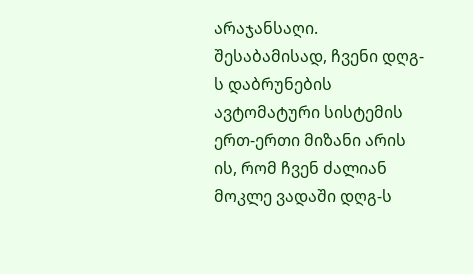არაჯანსაღი. შესაბამისად, ჩვენი დღგ-ს დაბრუნების ავტომატური სისტემის ერთ-ერთი მიზანი არის ის, რომ ჩვენ ძალიან მოკლე ვადაში დღგ-ს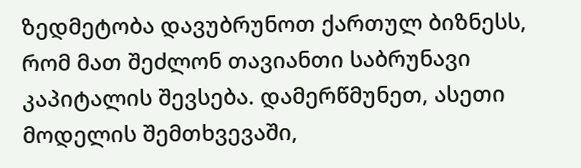ზედმეტობა დავუბრუნოთ ქართულ ბიზნესს, რომ მათ შეძლონ თავიანთი საბრუნავი კაპიტალის შევსება. დამერწმუნეთ, ასეთი მოდელის შემთხვევაში,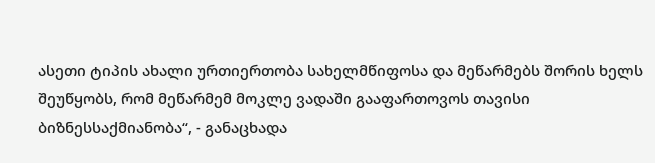ასეთი ტიპის ახალი ურთიერთობა სახელმწიფოსა და მეწარმებს შორის ხელს შეუწყობს, რომ მეწარმემ მოკლე ვადაში გააფართოვოს თავისი ბიზნესსაქმიანობა“, - განაცხადა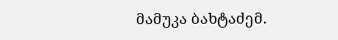მამუკა ბახტაძემ.